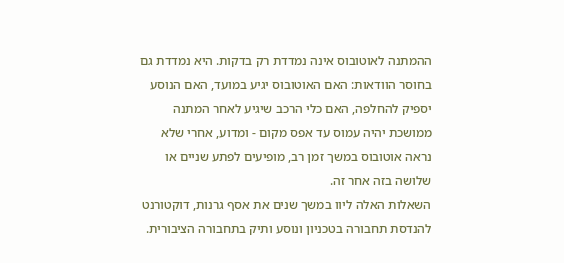ההמתנה לאוטובוס אינה נמדדת רק בדקות. היא נמדדת גם בחוסר הוודאות: האם האוטובוס יגיע במועד, האם הנוסע יספיק להחלפה, האם כלי הרכב שיגיע לאחר המתנה ממושכת יהיה עמוס עד אפס מקום - ומדוע, אחרי שלא נראה אוטובוס במשך זמן רב, מופיעים לפתע שניים או שלושה בזה אחר זה.
השאלות האלה ליוו במשך שנים את אסף גרנות, דוקטורנט להנדסת תחבורה בטכניון ונוסע ותיק בתחבורה הציבורית.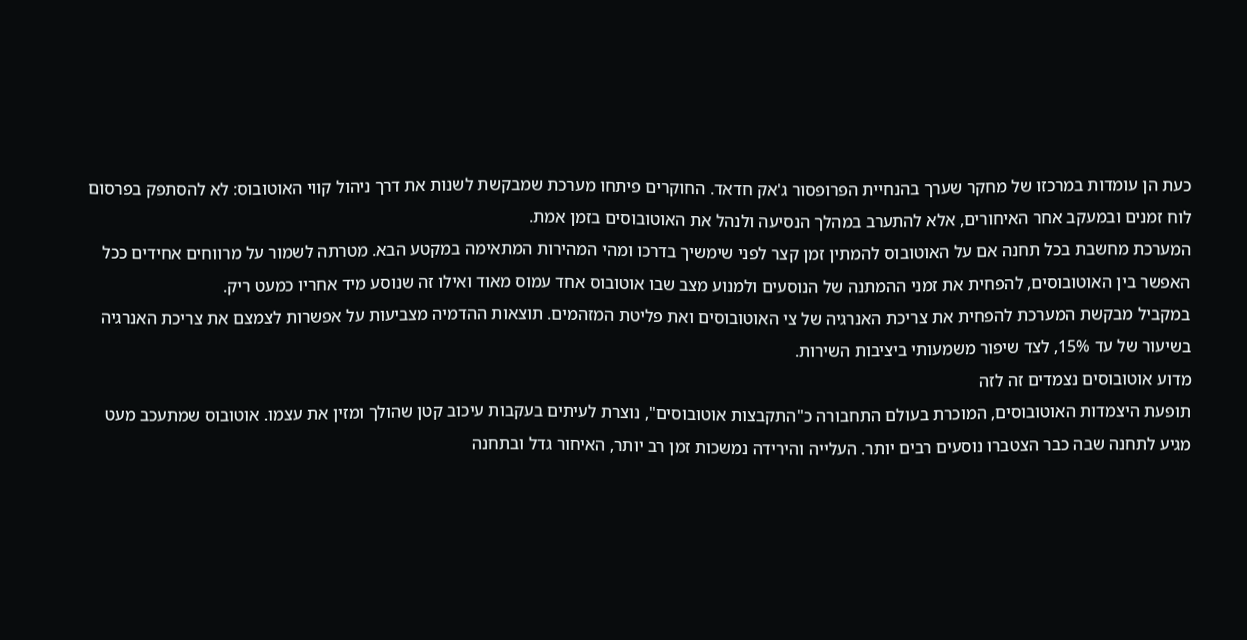כעת הן עומדות במרכזו של מחקר שערך בהנחיית הפרופסור ג'אק חדאד. החוקרים פיתחו מערכת שמבקשת לשנות את דרך ניהול קווי האוטובוס: לא להסתפק בפרסום לוח זמנים ובמעקב אחר האיחורים, אלא להתערב במהלך הנסיעה ולנהל את האוטובוסים בזמן אמת.
המערכת מחשבת בכל תחנה אם על האוטובוס להמתין זמן קצר לפני שימשיך בדרכו ומהי המהירות המתאימה במקטע הבא. מטרתה לשמור על מרווחים אחידים ככל האפשר בין האוטובוסים, להפחית את זמני ההמתנה של הנוסעים ולמנוע מצב שבו אוטובוס אחד עמוס מאוד ואילו זה שנוסע מיד אחריו כמעט ריק.
במקביל מבקשת המערכת להפחית את צריכת האנרגיה של צי האוטובוסים ואת פליטת המזהמים. תוצאות ההדמיה מצביעות על אפשרות לצמצם את צריכת האנרגיה בשיעור של עד 15%, לצד שיפור משמעותי ביציבות השירות.
מדוע אוטובוסים נצמדים זה לזה
תופעת היצמדות האוטובוסים, המוכרת בעולם התחבורה כ"התקבצות אוטובוסים", נוצרת לעיתים בעקבות עיכוב קטן שהולך ומזין את עצמו. אוטובוס שמתעכב מעט מגיע לתחנה שבה כבר הצטברו נוסעים רבים יותר. העלייה והירידה נמשכות זמן רב יותר, האיחור גדל ובתחנה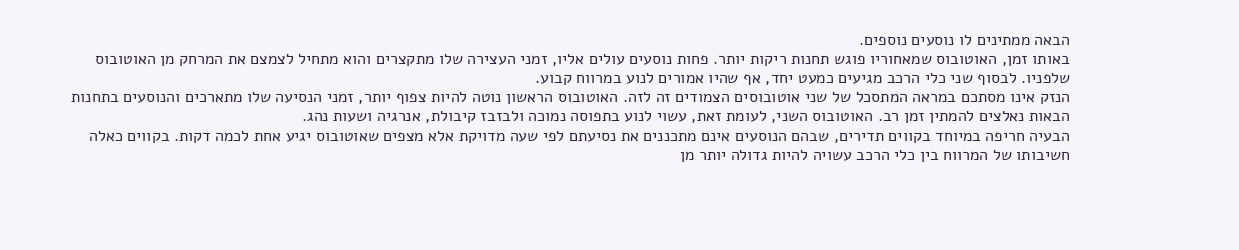הבאה ממתינים לו נוסעים נוספים.
באותו זמן, האוטובוס שמאחוריו פוגש תחנות ריקות יותר. פחות נוסעים עולים אליו, זמני העצירה שלו מתקצרים והוא מתחיל לצמצם את המרחק מן האוטובוס שלפניו. לבסוף שני כלי הרכב מגיעים כמעט יחד, אף שהיו אמורים לנוע במרווח קבוע.
הנזק אינו מסתכם במראה המתסכל של שני אוטובוסים הצמודים זה לזה. האוטובוס הראשון נוטה להיות צפוף יותר, זמני הנסיעה שלו מתארכים והנוסעים בתחנות הבאות נאלצים להמתין זמן רב. האוטובוס השני, לעומת זאת, עשוי לנוע בתפוסה נמוכה ולבזבז קיבולת, אנרגיה ושעות נהג.
הבעיה חריפה במיוחד בקווים תדירים, שבהם הנוסעים אינם מתכננים את נסיעתם לפי שעה מדויקת אלא מצפים שאוטובוס יגיע אחת לכמה דקות. בקווים כאלה חשיבותו של המרווח בין כלי הרכב עשויה להיות גדולה יותר מן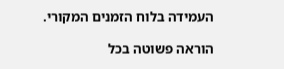העמידה בלוח הזמנים המקורי.

הוראה פשוטה בכל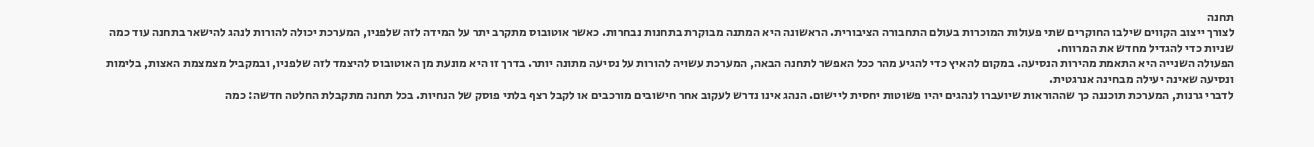תחנה
לצורך ייצוב הקווים שילבו החוקרים שתי פעולות המוכרות בעולם התחבורה הציבורית. הראשונה היא המתנה מבוקרת בתחנות נבחרות. כאשר אוטובוס מתקרב יתר על המידה לזה שלפניו, המערכת יכולה להורות לנהג להישאר בתחנה עוד כמה שניות כדי להגדיל מחדש את המרווח.
הפעולה השנייה היא התאמת מהירות הנסיעה. במקום להאיץ כדי להגיע מהר ככל האפשר לתחנה הבאה, המערכת עשויה להורות על נסיעה מתונה יותר. בדרך זו היא מונעת מן האוטובוס להיצמד לזה שלפניו, ובמקביל מצמצמת האצות, בלימות ונסיעה שאינה יעילה מבחינה אנרגטית.
לדברי גרנות, המערכת תוכננה כך שההוראות שיועברו לנהגים יהיו פשוטות יחסית ליישום. הנהג אינו נדרש לעקוב אחר חישובים מורכבים או לקבל רצף בלתי פוסק של הנחיות. בכל תחנה מתקבלת החלטה חדשה: כמה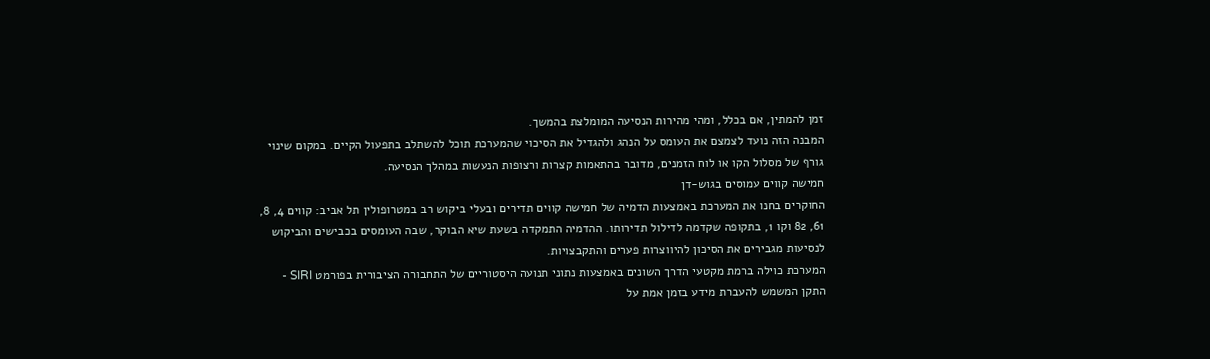זמן להמתין, אם בכלל, ומהי מהירות הנסיעה המומלצת בהמשך.
המבנה הזה נועד לצמצם את העומס על הנהג ולהגדיל את הסיכוי שהמערכת תוכל להשתלב בתפעול הקיים. במקום שינוי גורף של מסלול הקו או לוח הזמנים, מדובר בהתאמות קצרות ורצופות הנעשות במהלך הנסיעה.
חמישה קווים עמוסים בגוש-דן
החוקרים בחנו את המערכת באמצעות הדמיה של חמישה קווים תדירים ובעלי ביקוש רב במטרופולין תל אביב: קווים 4, 8, 61, 82 וקו 1, בתקופה שקדמה לדילול תדירותו. ההדמיה התמקדה בשעת שיא הבוקר, שבה העומסים בכבישים והביקוש לנסיעות מגבירים את הסיכון להיווצרות פערים והתקבצויות.
המערכת כוילה ברמת מקטעי הדרך השונים באמצעות נתוני תנועה היסטוריים של התחבורה הציבורית בפורמט SIRI - התקן המשמש להעברת מידע בזמן אמת על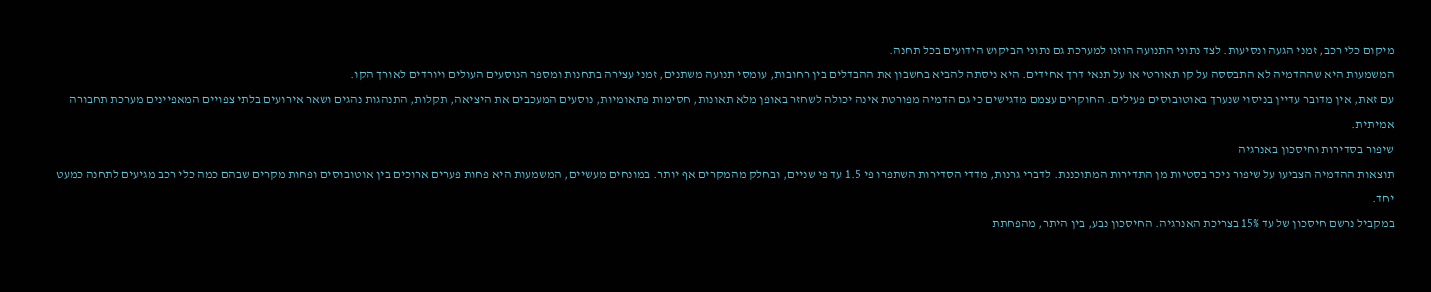מיקום כלי רכב, זמני הגעה ונסיעות. לצד נתוני התנועה הוזנו למערכת גם נתוני הביקוש הידועים בכל תחנה.
המשמעות היא שההדמיה לא התבססה על קו תאורטי או על תנאי דרך אחידים. היא ניסתה להביא בחשבון את ההבדלים בין רחובות, עומסי תנועה משתנים, זמני עצירה בתחנות ומספר הנוסעים העולים ויורדים לאורך הקו.
עם זאת, אין מדובר עדיין בניסוי שנערך באוטובוסים פעילים. החוקרים עצמם מדגישים כי גם הדמיה מפורטת אינה יכולה לשחזר באופן מלא תאונות, חסימות פתאומיות, נוסעים המעכבים את היציאה, תקלות, התנהגות נהגים ושאר אירועים בלתי צפויים המאפיינים מערכת תחבורה אמיתית.
שיפור בסדירות וחיסכון באנרגיה
תוצאות ההדמיה הצביעו על שיפור ניכר בסטיות מן התדירות המתוכננת. לדברי גרנות, מדדי הסדירות השתפרו פי 1.5 עד פי שניים, ובחלק מהמקרים אף יותר. במונחים מעשיים, המשמעות היא פחות פערים ארוכים בין אוטובוסים ופחות מקרים שבהם כמה כלי רכב מגיעים לתחנה כמעט יחד.
במקביל נרשם חיסכון של עד 15% בצריכת האנרגיה. החיסכון נבע, בין היתר, מהפחתת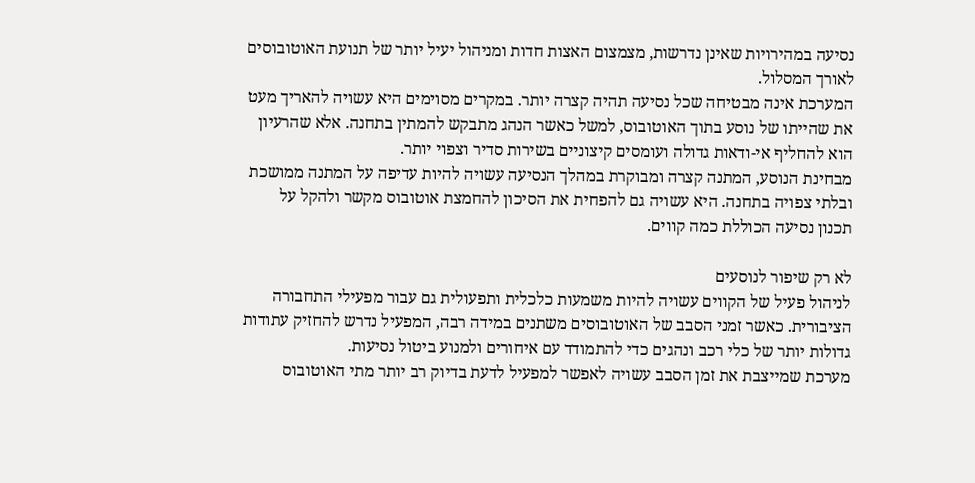נסיעה במהירויות שאינן נדרשות, מצמצום האצות חדות ומניהול יעיל יותר של תנועת האוטובוסים לאורך המסלול.
המערכת אינה מבטיחה שכל נסיעה תהיה קצרה יותר. במקרים מסוימים היא עשויה להאריך מעט את שהייתו של נוסע בתוך האוטובוס, למשל כאשר הנהג מתבקש להמתין בתחנה. אלא שהרעיון הוא להחליף אי-ודאות גדולה ועומסים קיצוניים בשירות סדיר וצפוי יותר.
מבחינת הנוסע, המתנה קצרה ומבוקרת במהלך הנסיעה עשויה להיות עדיפה על המתנה ממושכת ובלתי צפויה בתחנה. היא עשויה גם להפחית את הסיכון להחמצת אוטובוס מקשר ולהקל על תכנון נסיעה הכוללת כמה קווים.

לא רק שיפור לנוסעים
לניהול פעיל של הקווים עשויה להיות משמעות כלכלית ותפעולית גם עבור מפעילי התחבורה הציבורית. כאשר זמני הסבב של האוטובוסים משתנים במידה רבה, המפעיל נדרש להחזיק עתודות גדולות יותר של כלי רכב ונהגים כדי להתמודד עם איחורים ולמנוע ביטול נסיעות.
מערכת שמייצבת את זמן הסבב עשויה לאפשר למפעיל לדעת בדיוק רב יותר מתי האוטובוס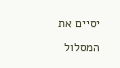יסיים את המסלול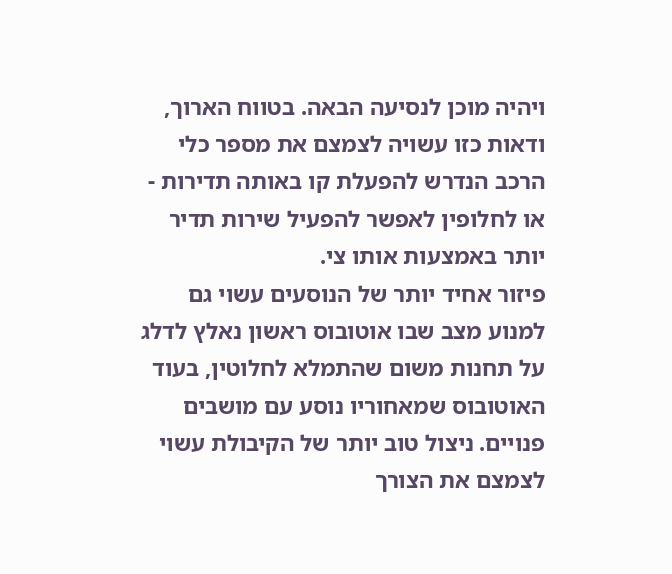ויהיה מוכן לנסיעה הבאה. בטווח הארוך, ודאות כזו עשויה לצמצם את מספר כלי הרכב הנדרש להפעלת קו באותה תדירות - או לחלופין לאפשר להפעיל שירות תדיר יותר באמצעות אותו צי.
פיזור אחיד יותר של הנוסעים עשוי גם למנוע מצב שבו אוטובוס ראשון נאלץ לדלג על תחנות משום שהתמלא לחלוטין, בעוד האוטובוס שמאחוריו נוסע עם מושבים פנויים. ניצול טוב יותר של הקיבולת עשוי לצמצם את הצורך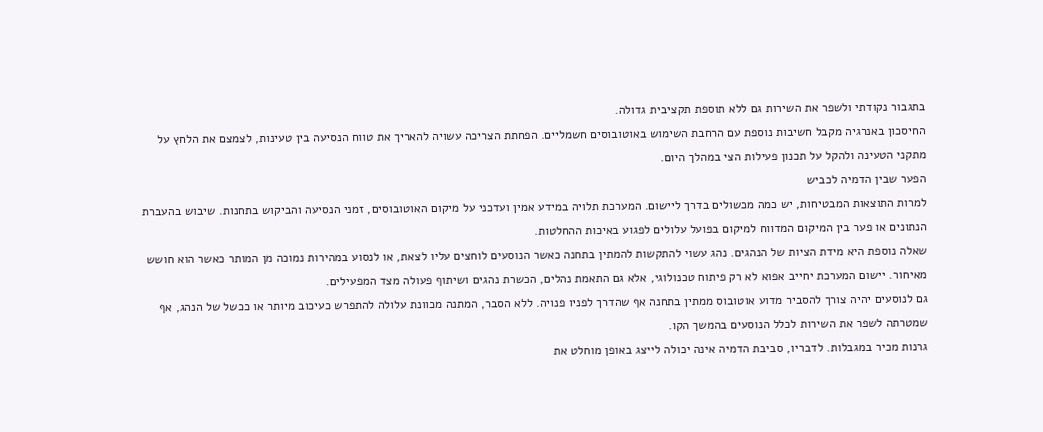בתגבור נקודתי ולשפר את השירות גם ללא תוספת תקציבית גדולה.
החיסכון באנרגיה מקבל חשיבות נוספת עם הרחבת השימוש באוטובוסים חשמליים. הפחתת הצריכה עשויה להאריך את טווח הנסיעה בין טעינות, לצמצם את הלחץ על מתקני הטעינה ולהקל על תכנון פעילות הצי במהלך היום.
הפער שבין הדמיה לכביש
למרות התוצאות המבטיחות, יש כמה מכשולים בדרך ליישום. המערכת תלויה במידע אמין ועדכני על מיקום האוטובוסים, זמני הנסיעה והביקוש בתחנות. שיבוש בהעברת הנתונים או פער בין המיקום המדווח למיקום בפועל עלולים לפגוע באיכות ההחלטות.
שאלה נוספת היא מידת הציות של הנהגים. נהג עשוי להתקשות להמתין בתחנה כאשר הנוסעים לוחצים עליו לצאת, או לנסוע במהירות נמוכה מן המותר כאשר הוא חושש מאיחור. יישום המערכת יחייב אפוא לא רק פיתוח טכנולוגי, אלא גם התאמת נהלים, הכשרת נהגים ושיתוף פעולה מצד המפעילים.
גם לנוסעים יהיה צורך להסביר מדוע אוטובוס ממתין בתחנה אף שהדרך לפניו פנויה. ללא הסבר, המתנה מכוונת עלולה להתפרש כעיכוב מיותר או ככשל של הנהג, אף שמטרתה לשפר את השירות לכלל הנוסעים בהמשך הקו.
גרנות מכיר במגבלות. לדבריו, סביבת הדמיה אינה יכולה לייצג באופן מוחלט את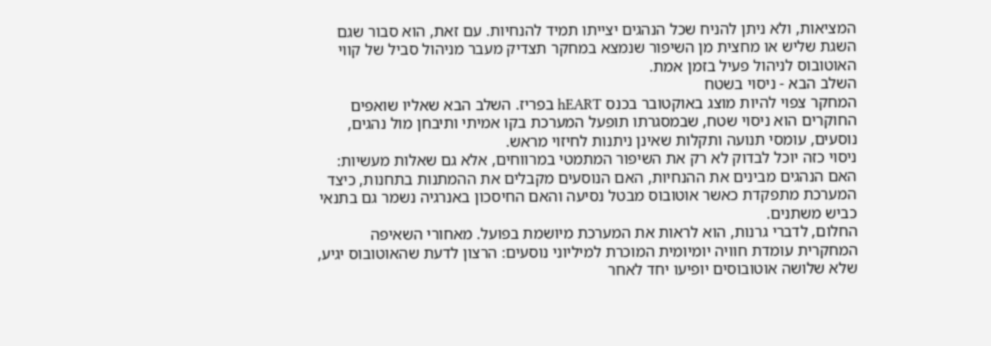המציאות, ולא ניתן להניח שכל הנהגים יצייתו תמיד להנחיות. עם זאת, הוא סבור שגם השגת שליש או מחצית מן השיפור שנמצא במחקר תצדיק מעבר מניהול סביל של קווי האוטובוס לניהול פעיל בזמן אמת.
השלב הבא - ניסוי בשטח
המחקר צפוי להיות מוצג באוקטובר בכנס hEART בפריז. השלב הבא שאליו שואפים החוקרים הוא ניסוי שטח, שבמסגרתו תופעל המערכת בקו אמיתי ותיבחן מול נהגים, נוסעים, עומסי תנועה ותקלות שאינן ניתנות לחיזוי מראש.
ניסוי כזה יוכל לבדוק לא רק את השיפור המתמטי במרווחים, אלא גם שאלות מעשיות: האם הנהגים מבינים את ההנחיות, האם הנוסעים מקבלים את ההמתנות בתחנות, כיצד המערכת מתפקדת כאשר אוטובוס מבטל נסיעה והאם החיסכון באנרגיה נשמר גם בתנאי כביש משתנים.
החלום, לדברי גרנות, הוא לראות את המערכת מיושמת בפועל. מאחורי השאיפה המחקרית עומדת חוויה יומיומית המוכרת למיליוני נוסעים: הרצון לדעת שהאוטובוס יגיע, שלא שלושה אוטובוסים יופיעו יחד לאחר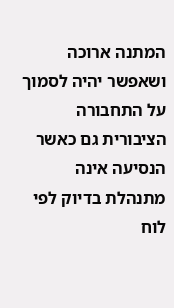המתנה ארוכה ושאפשר יהיה לסמוך על התחבורה הציבורית גם כאשר הנסיעה אינה מתנהלת בדיוק לפי לוח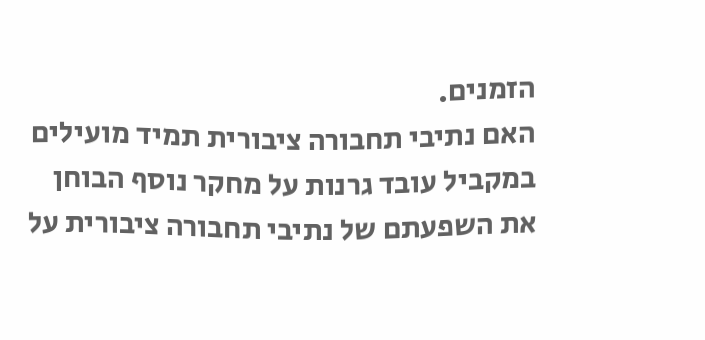הזמנים.
האם נתיבי תחבורה ציבורית תמיד מועילים
במקביל עובד גרנות על מחקר נוסף הבוחן את השפעתם של נתיבי תחבורה ציבורית על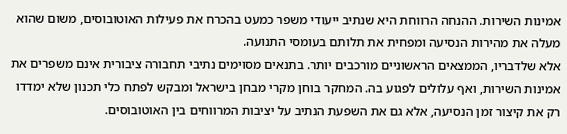אמינות השירות. ההנחה הרווחת היא שנתיב ייעודי משפר כמעט בהכרח את פעילות האוטובוסים, משום שהוא מעלה את מהירות הנסיעה ומפחית את תלותם בעומסי התנועה.
אלא שלדבריו, הממצאים הראשוניים מורכבים יותר. בתנאים מסוימים נתיבי תחבורה ציבורית אינם משפרים את אמינות השירות, ואף עלולים לפגוע בה. המחקר בוחן מקרי מבחן בישראל ומבקש לפתח כלי תכנון שלא ימדדו רק את קיצור זמן הנסיעה, אלא גם את השפעת הנתיב על יציבות המרווחים בין האוטובוסים.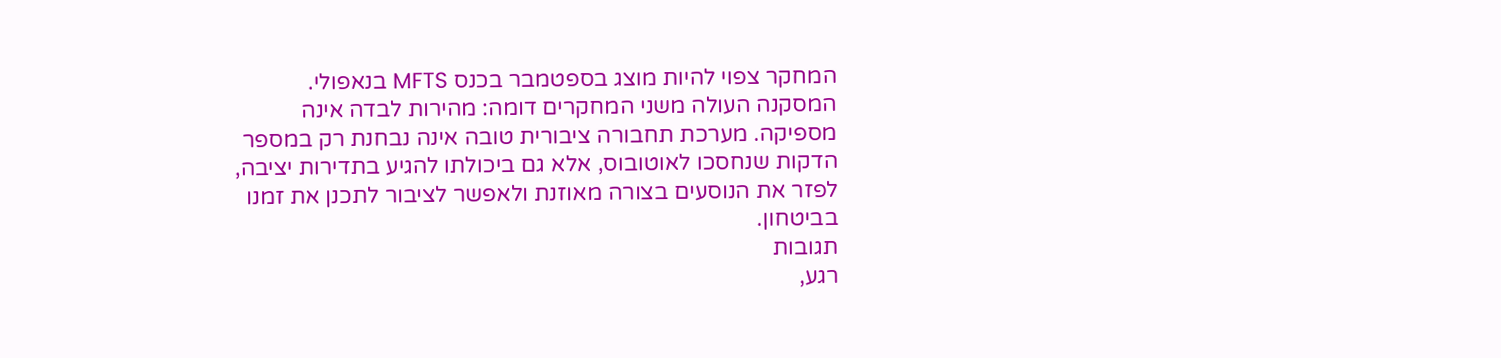המחקר צפוי להיות מוצג בספטמבר בכנס MFTS בנאפולי. המסקנה העולה משני המחקרים דומה: מהירות לבדה אינה מספיקה. מערכת תחבורה ציבורית טובה אינה נבחנת רק במספר הדקות שנחסכו לאוטובוס, אלא גם ביכולתו להגיע בתדירות יציבה, לפזר את הנוסעים בצורה מאוזנת ולאפשר לציבור לתכנן את זמנו בביטחון.
תגובות
רגע,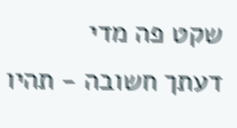שקט פה מדי
דעתך חשובה - תהיו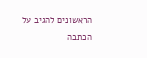הראשונים להגיב על הכתבה